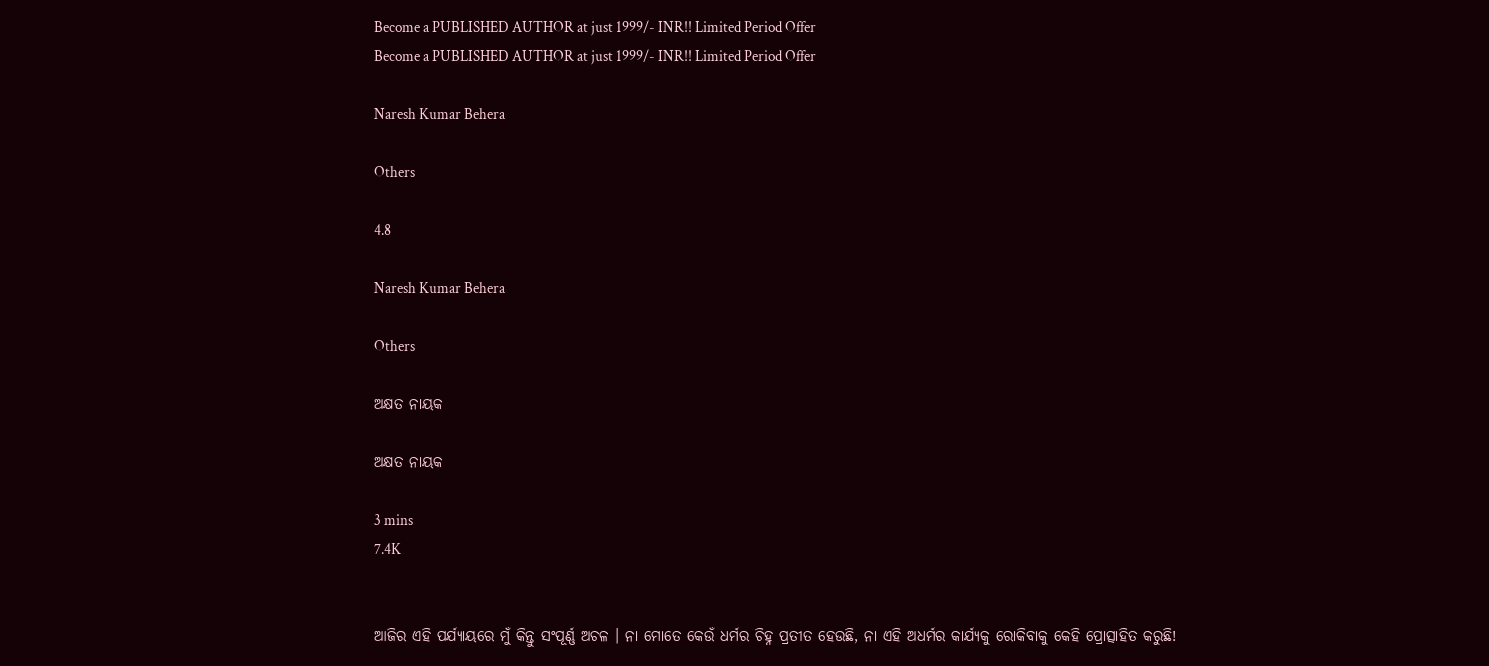Become a PUBLISHED AUTHOR at just 1999/- INR!! Limited Period Offer
Become a PUBLISHED AUTHOR at just 1999/- INR!! Limited Period Offer

Naresh Kumar Behera

Others

4.8

Naresh Kumar Behera

Others

ଅକ୍ଷତ ନାୟକ

ଅକ୍ଷତ ନାୟକ

3 mins
7.4K


ଆଜିର ଏହି ପର୍ଯ୍ୟାୟରେ ମୁଁ କିନ୍ତୁ ସଂପୂର୍ଣ୍ଣ ଅଚଳ । ନା ମୋତେ କେଉଁ ଧର୍ମର ଚିହ୍ନ ପ୍ରତୀତ ହେଉଛି, ନା ଏହି ଅଧର୍ମର କାର୍ଯ୍ୟକୁ ରୋକିବାକୁ କେହି ପ୍ରୋତ୍ସାହିତ କରୁଛି!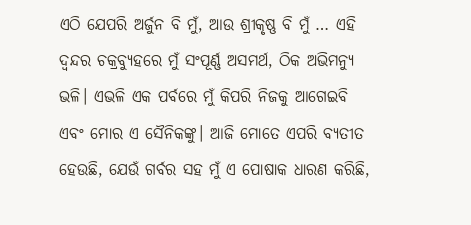ଏଠି ଯେପରି ଅର୍ଜୁନ ବି ମୁଁ, ଆଉ ଶ୍ରୀକୃଷ୍ଣ ବି ମୁଁ … ଏହି ଦ୍ଵନ୍ଦର ଚକ୍ରବ୍ୟୁହରେ ମୁଁ ସଂପୂର୍ଣ୍ଣ ଅସମର୍ଥ, ଠିକ ଅଭିମନ୍ୟୁ ଭଳି। ଏଭଳି ଏକ ପର୍ବରେ ମୁଁ କିପରି ନିଜକୁ ଆଗେଇବି ଏବଂ ମୋର ଏ ସୈନିକଙ୍କୁ। ଆଜି ମୋତେ ଏପରି ବ୍ୟତୀତ ହେଉଛି, ଯେଉଁ ଗର୍ବର ସହ ମୁଁ ଏ ପୋଷାକ ଧାରଣ କରିଛି,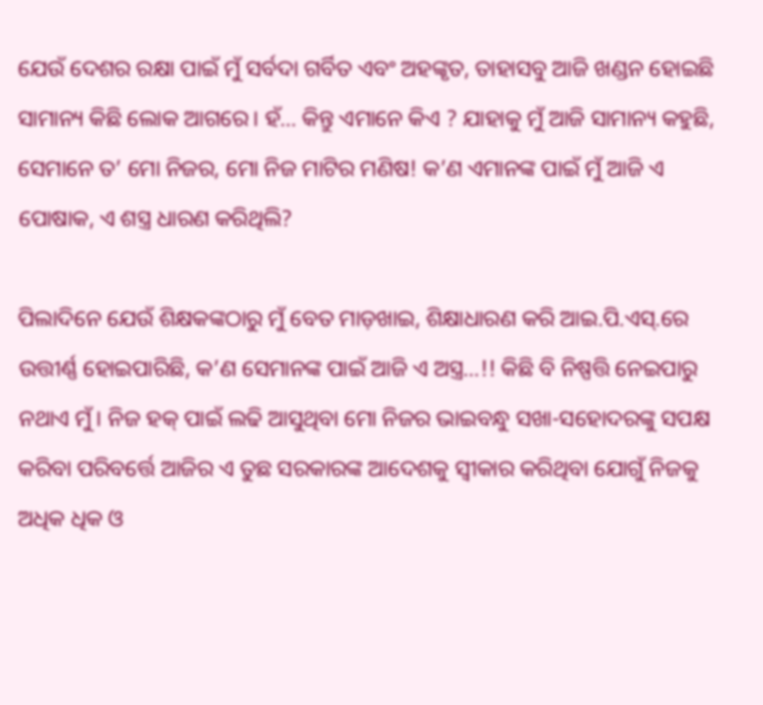ଯେଉଁ ଦେଶର ରକ୍ଷା ପାଇଁ ମୁଁ ସର୍ବଦା ଗର୍ବିତ ଏବଂ ଅହଙ୍କୃତ, ତାହାସବୁ ଆଜି ଖଣ୍ଡନ ହୋଇଛି ସାମାନ୍ୟ କିଛି ଲୋକ ଆଗରେ। ହଁ… କିନ୍ତୁ ଏମାନେ କିଏ ? ଯାହାକୁ ମୁଁ ଆଜି ସାମାନ୍ୟ କହୁଛି, ସେମାନେ ତ’ ମୋ ନିଜର, ମୋ ନିଜ ମାଟିର ମଣିଷ! କ’ଣ ଏମାନଙ୍କ ପାଇଁ ମୁଁ ଆଜି ଏ ପୋଷାକ, ଏ ଶସ୍ତ୍ର ଧାରଣ କରିଥିଲି?

ପିଲାଦିନେ ଯେଉଁ ଶିକ୍ଷକଙ୍କଠାରୁ ମୁଁ ବେତ ମାଡ଼ଖାଇ, ଶିକ୍ଷାଧାରଣ କରି ଆଇ.ପି.ଏସ୍.ରେ ଉତ୍ତୀର୍ଣ୍ଣ ହୋଇପାରିଛି, କ’ଣ ସେମାନଙ୍କ ପାଇଁ ଆଜି ଏ ଅସ୍ତ୍ର…!! କିଛି ବି ନିଷ୍ପତ୍ତି ନେଇପାରୁ ନଥାଏ ମୁଁ। ନିଜ ହକ୍ ପାଇଁ ଲଢି ଆସୁଥିବା ମୋ ନିଜର ଭାଇବନ୍ଧୁ ସଖା-ସହୋଦରଙ୍କୁ ସପକ୍ଷ କରିବା ପରିବର୍ତ୍ତେ ଆଜିର ଏ ତୁଛ ସରକାରଙ୍କ ଆଦେଶକୁ ସ୍ଵୀକାର କରିଥିବା ଯୋଗୁଁ ନିଜକୁ ଅଧିକ ଧିକ ଓ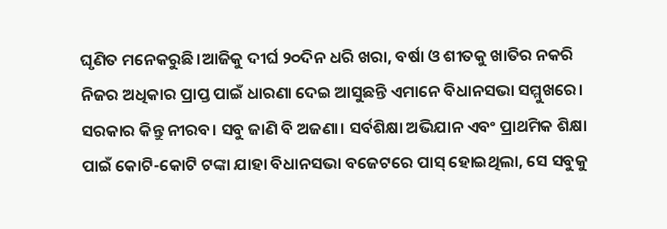ଘୃଣିତ ମନେକରୁଛି।ଆଜିକୁ ଦୀର୍ଘ ୨୦ଦିନ ଧରି ଖରା, ବର୍ଷା ଓ ଶୀତକୁ ଖାତିର ନକରି ନିଜର ଅଧିକାର ପ୍ରାପ୍ତ ପାଇଁ ଧାରଣା ଦେଇ ଆସୁଛନ୍ତି ଏମାନେ ବିଧାନସଭା ସମ୍ମୁଖରେ। ସରକାର କିନ୍ତୁ ନୀରବ। ସବୁ ଜାଣି ବି ଅଜଣା। ସର୍ବଶିକ୍ଷା ଅଭିଯାନ ଏବଂ ପ୍ରାଥମିକ ଶିକ୍ଷା ପାଇଁ କୋଟି-କୋଟି ଟଙ୍କା ଯାହା ବିଧାନସଭା ବଜେଟରେ ପାସ୍ ହୋଇଥିଲା, ସେ ସବୁକୁ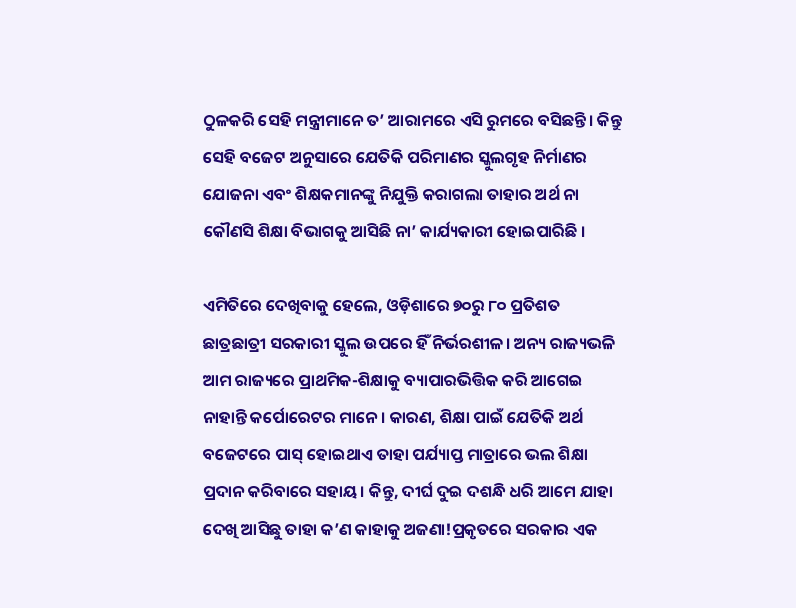ଠୁଳକରି ସେହି ମନ୍ତ୍ରୀମାନେ ତ’ ଆରାମରେ ଏସି ରୁମରେ ବସିଛନ୍ତି। କିନ୍ତୁ ସେହି ବଜେଟ ଅନୁସାରେ ଯେତିକି ପରିମାଣର ସ୍କୁଲଗୃହ ନିର୍ମାଣର ଯୋଜନା ଏବଂ ଶିକ୍ଷକମାନଙ୍କୁ ନିଯୁକ୍ତି କରାଗଲା ତାହାର ଅର୍ଥ ନା କୌଣସି ଶିକ୍ଷା ବିଭାଗକୁ ଆସିଛି ନା’ କାର୍ଯ୍ୟକାରୀ ହୋଇପାରିଛି ।

ଏମିତିରେ ଦେଖିବାକୁ ହେଲେ, ଓଡ଼ିଶାରେ ୭୦ରୁ ୮୦ ପ୍ରତିଶତ ଛାତ୍ରଛାତ୍ରୀ ସରକାରୀ ସ୍କୁଲ ଉପରେ ହିଁ ନିର୍ଭରଶୀଳ। ଅନ୍ୟ ରାଜ୍ୟଭଳି ଆମ ରାଜ୍ୟରେ ପ୍ରାଥମିକ-ଶିକ୍ଷାକୁ ବ୍ୟାପାରଭିତ୍ତିକ କରି ଆଗେଇ ନାହାନ୍ତି କର୍ପୋରେଟର ମାନେ । କାରଣ, ଶିକ୍ଷା ପାଇଁ ଯେତିକି ଅର୍ଥ ବଜେଟରେ ପାସ୍ ହୋଇଥାଏ ତାହା ପର୍ଯ୍ୟାପ୍ତ ମାତ୍ରାରେ ଭଲ ଶିକ୍ଷା ପ୍ରଦାନ କରିବାରେ ସହାୟ। କିନ୍ତୁ, ଦୀର୍ଘ ଦୁଇ ଦଶନ୍ଧି ଧରି ଆମେ ଯାହା ଦେଖି ଆସିଛୁ ତାହା କ’ଣ କାହାକୁ ଅଜଣା!ପ୍ରକୃତରେ ସରକାର ଏକ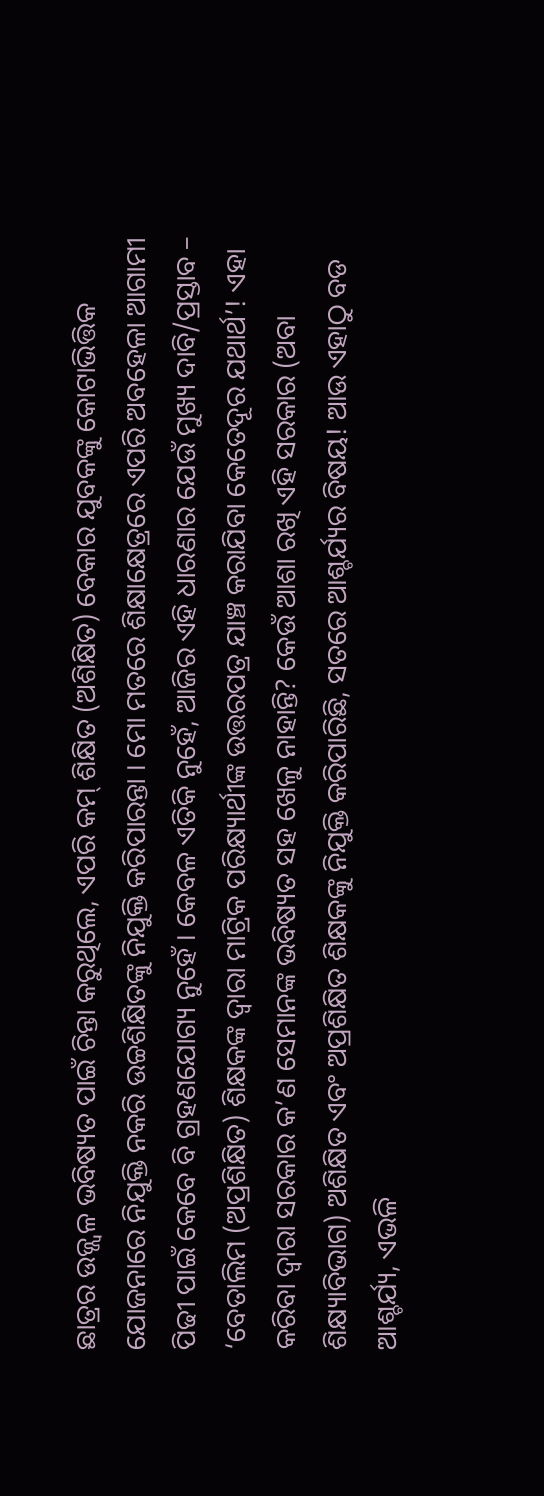ଛାତ୍ରର ଉଜ୍ଜ୍ଵଳ ଭବିଷ୍ୟତ ପାଇଁ ଚିନ୍ତା କରୁଥିଲେ, ଏପରି କମ୍ ଶିକ୍ଷିତ (ଅଶିକ୍ଷିତ) ବେକାର ଯୁବକଙ୍କୁ କୋଟାଭିତ୍ତିକ ଯୋଜନାରେ ନିଯୁକ୍ତି ନକରି ଉଚ୍ଚଶିକ୍ଷିତଙ୍କୁ ନିଯୁକ୍ତି କରିପାରନ୍ତା । ମୋ ମତରେ ଶିକ୍ଷାକ୍ଷେତ୍ରରେ ଏପରି ଅବହେଳା ଆଗାମୀ ପିଢୀ ପାଇଁ କେବେ ବି ଗ୍ରହଣଯୋଗ୍ୟ ନୁହେଁ । କେବଳ ଏତିକି ନୁହେଁ, ଆଜିର ଏହି ଧାରଣାର ଯେଉଁ ମୁଖ୍ୟ ଦାବି/ପ୍ରସ୍ତାବ – ‘ବେତାଲିମ (ଅପ୍ରଶିକ୍ଷିତ) ଶିକ୍ଷକଙ୍କ ଦ୍ଵାରା ମାଟ୍ରିକ ପରିକ୍ଷ୍ୟାର୍ଥୀଙ୍କ ଉତ୍ତରପତ୍ର ଯାଞ୍ଚ କରାଯିବା କେତେଦୂର ଯଥାର୍ଥ’! ଏହା କରିବା ଦ୍ଵାରା ସରକାର କ’ଣ ସେମାନଙ୍କ ଭବିଷ୍ୟତ ସହ ଖେଳୁ ନାହାନ୍ତି? କେଉଁ ଆଶା ରଖି ଏହି ସରକାର (ଅବା ଶିକ୍ଷ୍ୟାବିଭାଗ) ଅଶିକ୍ଷିତ ଏବଂ ଅପ୍ରଶିକ୍ଷିତ ଶିକ୍ଷକଙ୍କୁ ନିଯୁକ୍ତି କରିପାରିଛି, ସତରେ ଆଶ୍ଚର୍ଯ୍ୟର ବିଷୟ! ଆଉ ଏହାଠୁ ବଡ ଆଶ୍ଚର୍ଯ୍ୟ, ଏଭଳି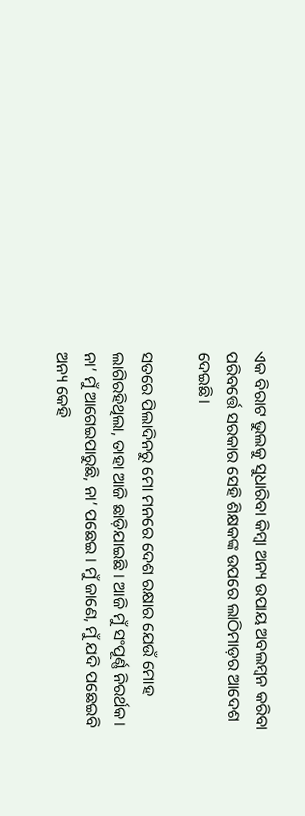ଏକ ବିରାଟ ଭୁଲକୁ ସୁଧାରିବା କିମ୍ବା ଅନ୍ୟ ଉପାୟ ଅବଲମ୍ବନ କରିବା ପରିବର୍ତ୍ତେ ସରକାର ସେହି ଶିକ୍ଷକଙ୍କ ଉପରେ ଲାଠିମାଡ଼ର ଆଦେଶ ଦେଇଛି।

ସତରେ ପିଲାଦିନରୁ ମୋ ମନରେ ଦେଶ ରକ୍ଷାର ଯେଉଁ ମୋହ ଲାଗିରହିଥିଲା, ତାହା ଆଜି ଛାଡ଼ିଯାଇଛି । ଆଜି ମୁଁ ସଂପୂର୍ଣ୍ଣ ନିରର୍ଥକ। ନା’ ମୁଁ ଆଗେଇପାରୁଛି, ନା’ ପଛେଇ । ମୁଁ ଜାଣେ, ମୁଁ ଯଦି ପଛେଇବି ଅନ୍ୟ କେହି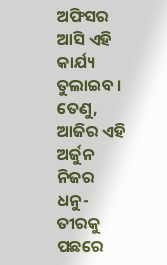ଅଫିସର ଆସି ଏହି କାର୍ଯ୍ୟ ତୁଲାଇବ । ତେଣୁ, ଆଜିର ଏହି ଅର୍ଜୁନ ନିଜର ଧନୁ-ତୀରକୁ ପଛରେ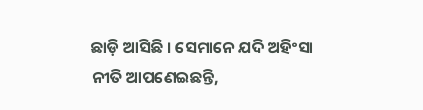ଛାଡ଼ି ଆସିଛି । ସେମାନେ ଯଦି ଅହିଂସା ନୀତି ଆପଣେଇଛନ୍ତି,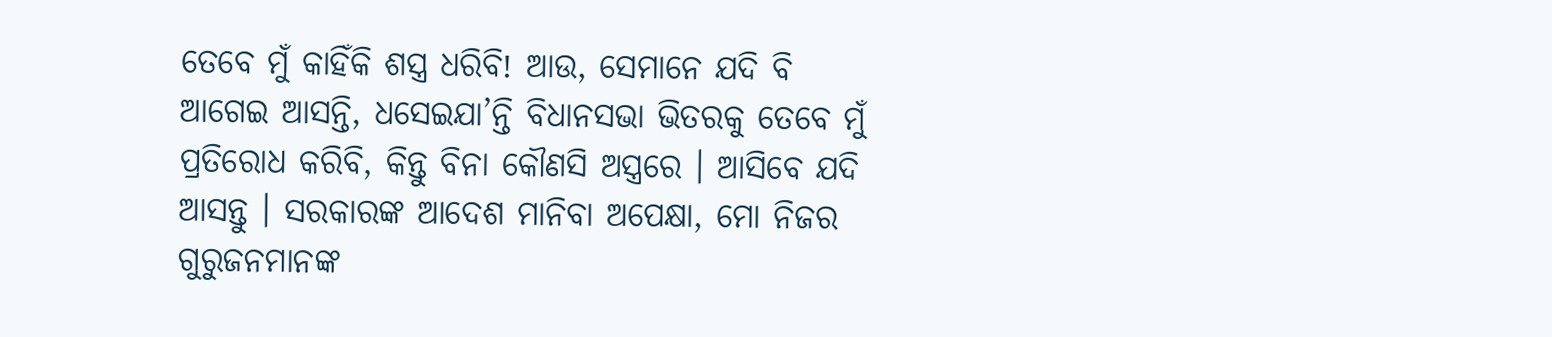ତେବେ ମୁଁ କାହିଁକି ଶସ୍ତ୍ର ଧରିବି! ଆଉ, ସେମାନେ ଯଦି ବି ଆଗେଇ ଆସନ୍ତି, ଧସେଇଯା’ନ୍ତି ବିଧାନସଭା ଭିତରକୁ ତେବେ ମୁଁ ପ୍ରତିରୋଧ କରିବି, କିନ୍ତୁ ବିନା କୌଣସି ଅସ୍ତ୍ରରେ । ଆସିବେ ଯଦି ଆସନ୍ତୁ । ସରକାରଙ୍କ ଆଦେଶ ମାନିବା ଅପେକ୍ଷା, ମୋ ନିଜର ଗୁରୁଜନମାନଙ୍କ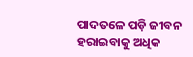ପାଦତଳେ ପଡ଼ି ଜୀବନ ହରାଇବାକୁ ଅଧିକ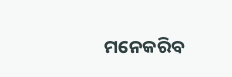ମନେକରିବ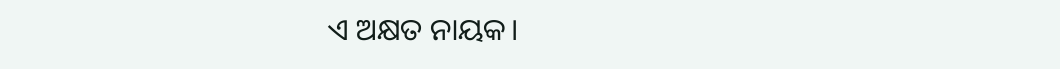ଏ ଅକ୍ଷତ ନାୟକ।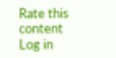Rate this content
Log in